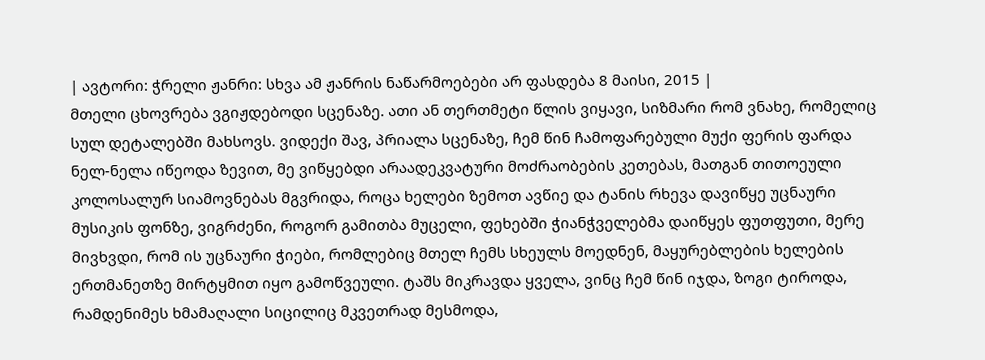| ავტორი: ჭრელი ჟანრი: სხვა ამ ჟანრის ნაწარმოებები არ ფასდება 8 მაისი, 2015 |
მთელი ცხოვრება ვგიჟდებოდი სცენაზე. ათი ან თერთმეტი წლის ვიყავი, სიზმარი რომ ვნახე, რომელიც სულ დეტალებში მახსოვს. ვიდექი შავ, პრიალა სცენაზე, ჩემ წინ ჩამოფარებული მუქი ფერის ფარდა ნელ-ნელა იწეოდა ზევით, მე ვიწყებდი არაადეკვატური მოძრაობების კეთებას, მათგან თითოეული კოლოსალურ სიამოვნებას მგვრიდა, როცა ხელები ზემოთ ავწიე და ტანის რხევა დავიწყე უცნაური მუსიკის ფონზე, ვიგრძენი, როგორ გამითბა მუცელი, ფეხებში ჭიანჭველებმა დაიწყეს ფუთფუთი, მერე მივხვდი, რომ ის უცნაური ჭიები, რომლებიც მთელ ჩემს სხეულს მოედნენ, მაყურებლების ხელების ერთმანეთზე მირტყმით იყო გამოწვეული. ტაშს მიკრავდა ყველა, ვინც ჩემ წინ იჯდა, ზოგი ტიროდა, რამდენიმეს ხმამაღალი სიცილიც მკვეთრად მესმოდა,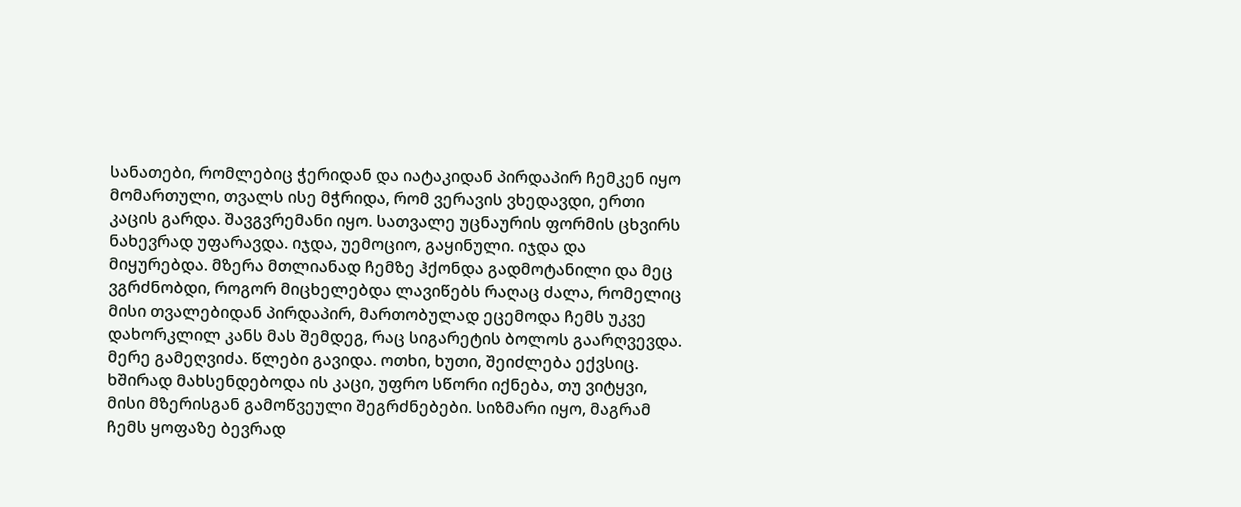სანათები, რომლებიც ჭერიდან და იატაკიდან პირდაპირ ჩემკენ იყო მომართული, თვალს ისე მჭრიდა, რომ ვერავის ვხედავდი, ერთი კაცის გარდა. შავგვრემანი იყო. სათვალე უცნაურის ფორმის ცხვირს ნახევრად უფარავდა. იჯდა, უემოციო, გაყინული. იჯდა და მიყურებდა. მზერა მთლიანად ჩემზე ჰქონდა გადმოტანილი და მეც ვგრძნობდი, როგორ მიცხელებდა ლავიწებს რაღაც ძალა, რომელიც მისი თვალებიდან პირდაპირ, მართობულად ეცემოდა ჩემს უკვე დახორკლილ კანს მას შემდეგ, რაც სიგარეტის ბოლოს გაარღვევდა. მერე გამეღვიძა. წლები გავიდა. ოთხი, ხუთი, შეიძლება ექვსიც. ხშირად მახსენდებოდა ის კაცი, უფრო სწორი იქნება, თუ ვიტყვი, მისი მზერისგან გამოწვეული შეგრძნებები. სიზმარი იყო, მაგრამ ჩემს ყოფაზე ბევრად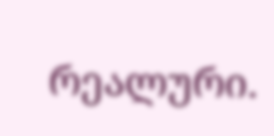რეალური.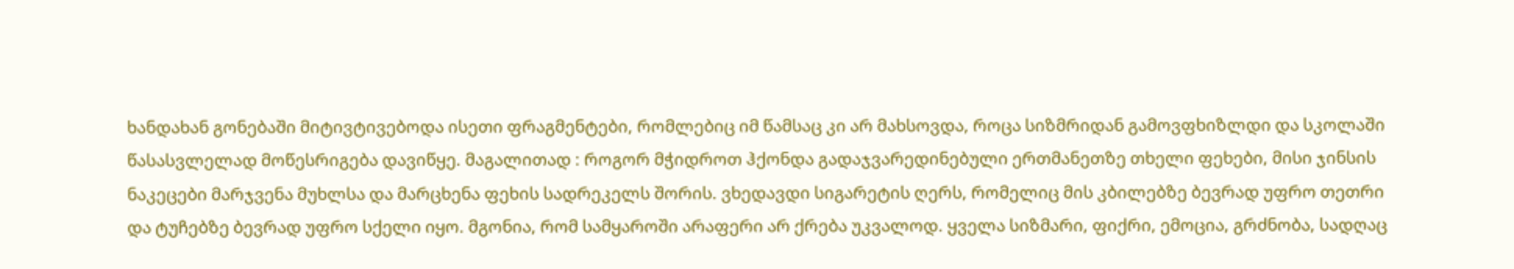ხანდახან გონებაში მიტივტივებოდა ისეთი ფრაგმენტები, რომლებიც იმ წამსაც კი არ მახსოვდა, როცა სიზმრიდან გამოვფხიზლდი და სკოლაში წასასვლელად მოწესრიგება დავიწყე. მაგალითად : როგორ მჭიდროთ ჰქონდა გადაჯვარედინებული ერთმანეთზე თხელი ფეხები, მისი ჯინსის ნაკეცები მარჯვენა მუხლსა და მარცხენა ფეხის სადრეკელს შორის. ვხედავდი სიგარეტის ღერს, რომელიც მის კბილებზე ბევრად უფრო თეთრი და ტუჩებზე ბევრად უფრო სქელი იყო. მგონია, რომ სამყაროში არაფერი არ ქრება უკვალოდ. ყველა სიზმარი, ფიქრი, ემოცია, გრძნობა, სადღაც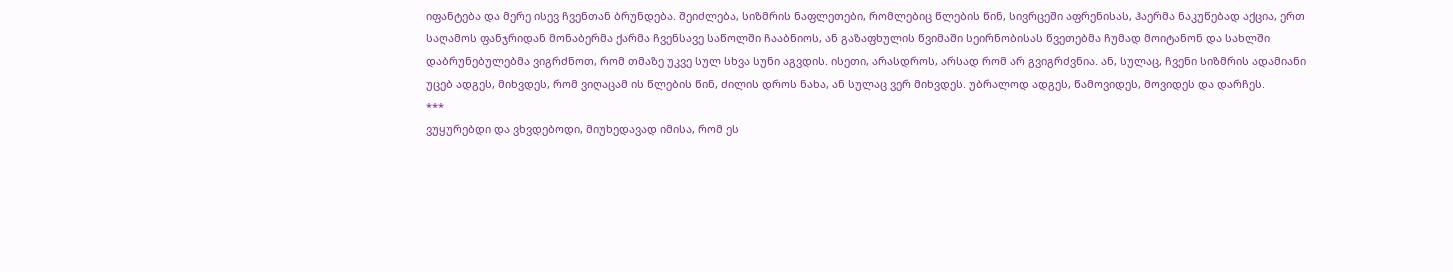იფანტება და მერე ისევ ჩვენთან ბრუნდება. შეიძლება, სიზმრის ნაფლეთები, რომლებიც წლების წინ, სივრცეში აფრენისას, ჰაერმა ნაკუწებად აქცია, ერთ საღამოს ფანჯრიდან მონაბერმა ქარმა ჩვენსავე საწოლში ჩააბნიოს, ან გაზაფხულის წვიმაში სეირნობისას წვეთებმა ჩუმად მოიტანონ და სახლში დაბრუნებულებმა ვიგრძნოთ, რომ თმაზე უკვე სულ სხვა სუნი აგვდის. ისეთი, არასდროს, არსად რომ არ გვიგრძვნია. ან, სულაც, ჩვენი სიზმრის ადამიანი უცებ ადგეს, მიხვდეს, რომ ვიღაცამ ის წლების წინ, ძილის დროს ნახა, ან სულაც ვერ მიხვდეს. უბრალოდ ადგეს, წამოვიდეს, მოვიდეს და დარჩეს.
***
ვუყურებდი და ვხვდებოდი, მიუხედავად იმისა, რომ ეს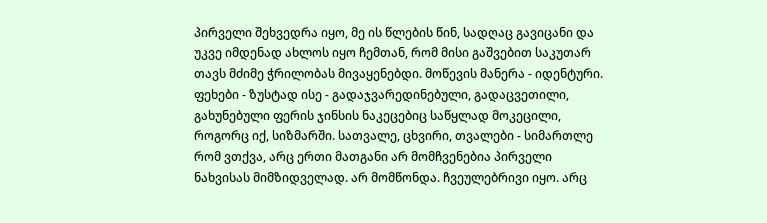პირველი შეხვედრა იყო, მე ის წლების წინ, სადღაც გავიცანი და უკვე იმდენად ახლოს იყო ჩემთან, რომ მისი გაშვებით საკუთარ თავს მძიმე ჭრილობას მივაყენებდი. მოწევის მანერა - იდენტური. ფეხები - ზუსტად ისე - გადაჯვარედინებული, გადაცვეთილი, გახუნებული ფერის ჯინსის ნაკეცებიც საწყლად მოკეცილი, როგორც იქ, სიზმარში. სათვალე, ცხვირი, თვალები - სიმართლე რომ ვთქვა, არც ერთი მათგანი არ მომჩვენებია პირველი ნახვისას მიმზიდველად. არ მომწონდა. ჩვეულებრივი იყო. არც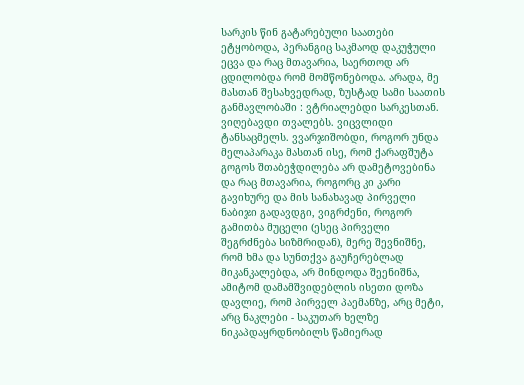სარკის წინ გატარებული საათები ეტყობოდა, პერანგიც საკმაოდ დაკუჭული ეცვა და რაც მთავარია, საერთოდ არ ცდილობდა რომ მომწონებოდა. არადა, მე მასთან შესახვედრად, ზუსტად სამი საათის განმავლობაში : ვტრიალებდი სარკესთან. ვიღებავდი თვალებს. ვიცვლიდი ტანსაცმელს. ვვარჯიშობდი, როგორ უნდა მელაპარაკა მასთან ისე, რომ ქარაფშუტა გოგოს შთაბეჭდილება არ დამეტოვებინა და რაც მთავარია, როგორც კი კარი გავიხურე და მის სანახავად პირველი ნაბიჯი გადავდგი, ვიგრძენი, როგორ გამითბა მუცელი (ესეც პირველი შეგრძნება სიზმრიდან), მერე შევნიშნე, რომ ხმა და სუნთქვა გაუჩერებლად მიკანკალებდა, არ მინდოდა შეენიშნა, ამიტომ დამამშვიდებლის ისეთი დოზა დავლიე, რომ პირველ პაემანზე, არც მეტი, არც ნაკლები - საკუთარ ხელზე ნიკაპდაყრდნობილს წამიერად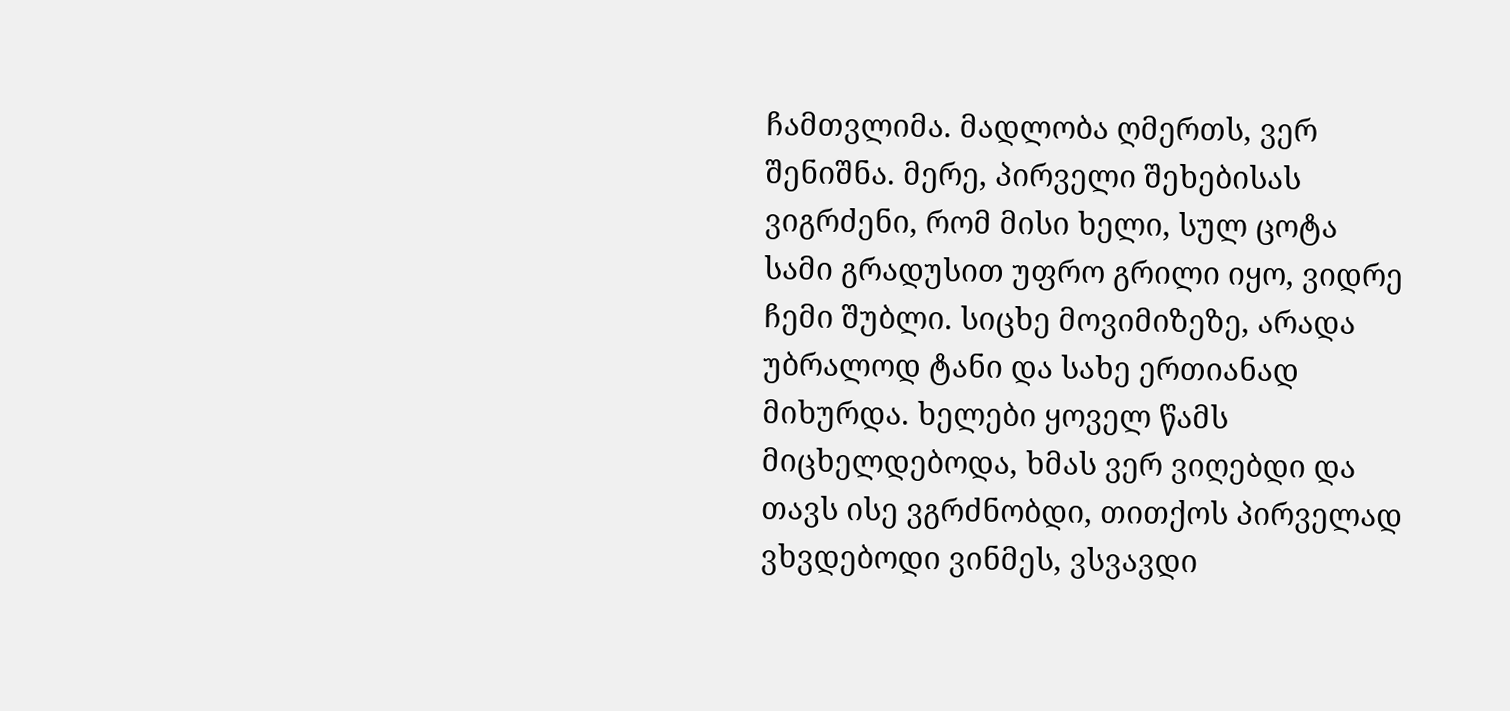ჩამთვლიმა. მადლობა ღმერთს, ვერ შენიშნა. მერე, პირველი შეხებისას ვიგრძენი, რომ მისი ხელი, სულ ცოტა სამი გრადუსით უფრო გრილი იყო, ვიდრე ჩემი შუბლი. სიცხე მოვიმიზეზე, არადა უბრალოდ ტანი და სახე ერთიანად მიხურდა. ხელები ყოველ წამს მიცხელდებოდა, ხმას ვერ ვიღებდი და თავს ისე ვგრძნობდი, თითქოს პირველად ვხვდებოდი ვინმეს, ვსვავდი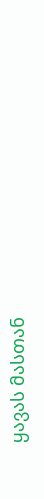ყავას მასთან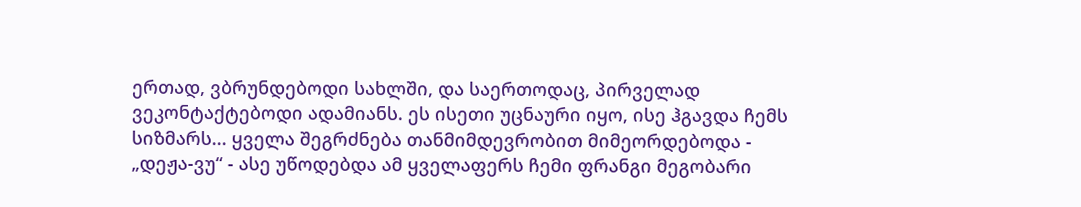ერთად, ვბრუნდებოდი სახლში, და საერთოდაც, პირველად ვეკონტაქტებოდი ადამიანს. ეს ისეთი უცნაური იყო, ისე ჰგავდა ჩემს სიზმარს... ყველა შეგრძნება თანმიმდევრობით მიმეორდებოდა - „დეჟა-ვუ“ - ასე უწოდებდა ამ ყველაფერს ჩემი ფრანგი მეგობარი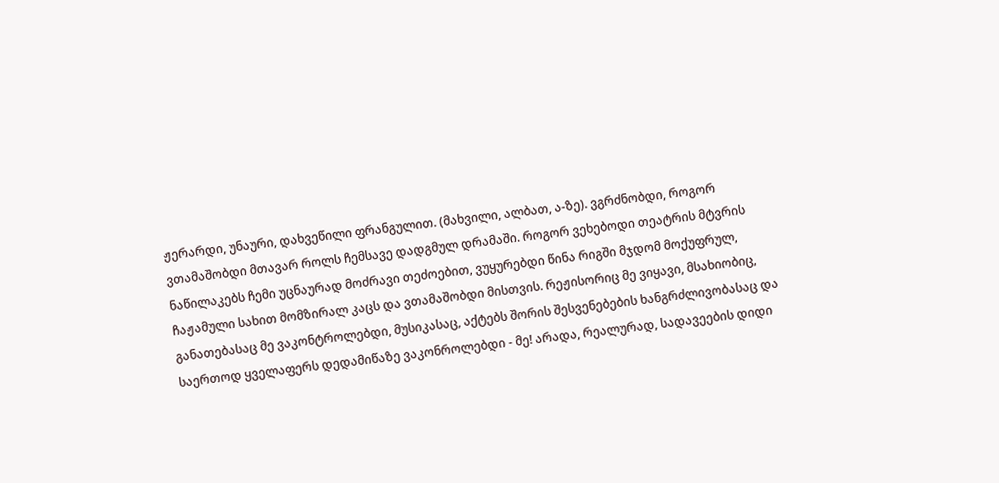ჟერარდი, უნაური, დახვეწილი ფრანგულით. (მახვილი, ალბათ, ა-ზე). ვგრძნობდი, როგორ ვთამაშობდი მთავარ როლს ჩემსავე დადგმულ დრამაში. როგორ ვეხებოდი თეატრის მტვრის ნაწილაკებს ჩემი უცნაურად მოძრავი თეძოებით, ვუყურებდი წინა რიგში მჯდომ მოქუფრულ, ჩაჟამული სახით მომზირალ კაცს და ვთამაშობდი მისთვის. რეჟისორიც მე ვიყავი, მსახიობიც, განათებასაც მე ვაკონტროლებდი, მუსიკასაც, აქტებს შორის შესვენებების ხანგრძლივობასაც და საერთოდ ყველაფერს დედამიწაზე ვაკონროლებდი - მე! არადა, რეალურად, სადავეების დიდი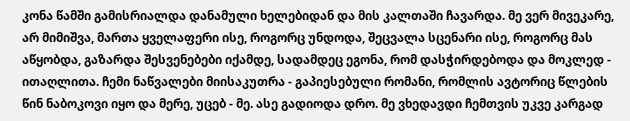კონა წამში გამისრიალდა დანამული ხელებიდან და მის კალთაში ჩავარდა. მე ვერ მივეკარე, არ მიმიშვა, მართა ყველაფერი ისე, როგორც უნდოდა, შეცვალა სცენარი ისე, როგორც მას აწყობდა, გაზარდა შესვენებები იქამდე, სადამდეც ეგონა, რომ დასჭირდებოდა და მოკლედ - ითაღლითა. ჩემი ნაწვალები მიისაკუთრა - გაპიესებული რომანი, რომლის ავტორიც წლების წინ ნაბოკოვი იყო და მერე, უცებ - მე. ასე გადიოდა დრო. მე ვხედავდი ჩემთვის უკვე კარგად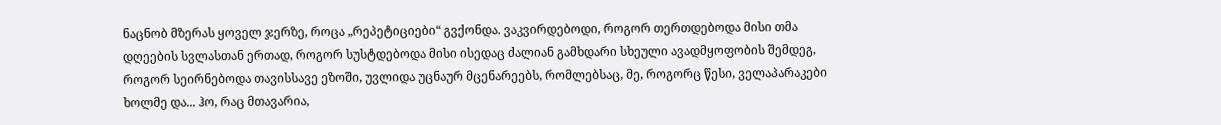ნაცნობ მზერას ყოველ ჯერზე, როცა „რეპეტიციები“ გვქონდა. ვაკვირდებოდი, როგორ თერთდებოდა მისი თმა დღეების სვლასთან ერთად, როგორ სუსტდებოდა მისი ისედაც ძალიან გამხდარი სხეული ავადმყოფობის შემდეგ, როგორ სეირნებოდა თავისსავე ეზოში, უვლიდა უცნაურ მცენარეებს, რომლებსაც, მე, როგორც წესი, ველაპარაკები ხოლმე და... ჰო, რაც მთავარია,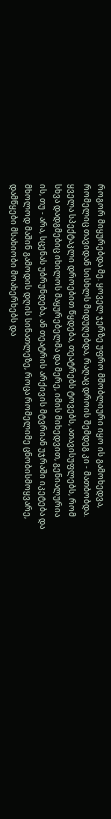როგორ მიყურებდა მე. ყოველ ჯერზე უფრო მშობლიური იყო ის გამოხედვა, რომელიც თავიდან სისხლს მიდუღებდა, რაღაც დროის შემდეგ კი - მათბობდა.
ყველა სპექტაკლი დროებით წყდება, თეატრებს ტოვებს, ათავისუფლებს, რომ სხვა დადგმებიც იხილოს მაყურებელმა და მერე, იმის მიხედვით, გენიალურია ის, თუ - არა, სცენას უბრუნდება, ან თეატრის არქივის მტვრიან უჯრაში იკეტება და მხოლოდ მაშინ გამოდის დღის სინათლეზე, როცა რომელიმე ცნობისმოყვარე, დამწყები მსახიობი მოახერხებს და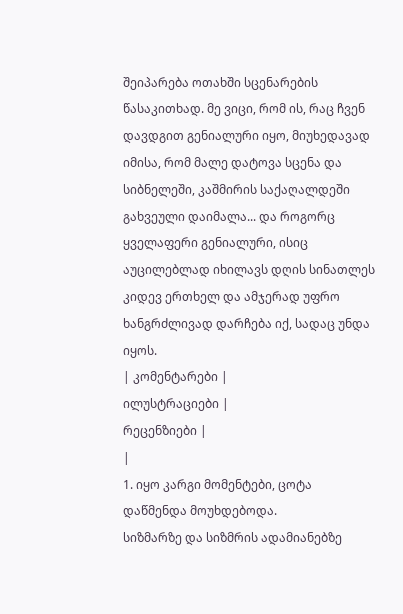შეიპარება ოთახში სცენარების წასაკითხად. მე ვიცი, რომ ის, რაც ჩვენ დავდგით გენიალური იყო, მიუხედავად იმისა, რომ მალე დატოვა სცენა და სიბნელეში, კაშმირის საქაღალდეში გახვეული დაიმალა... და როგორც ყველაფერი გენიალური, ისიც აუცილებლად იხილავს დღის სინათლეს კიდევ ერთხელ და ამჯერად უფრო ხანგრძლივად დარჩება იქ, სადაც უნდა იყოს.
| კომენტარები |
ილუსტრაციები |
რეცენზიები |
|
1. იყო კარგი მომენტები, ცოტა დაწმენდა მოუხდებოდა.
სიზმარზე და სიზმრის ადამიანებზე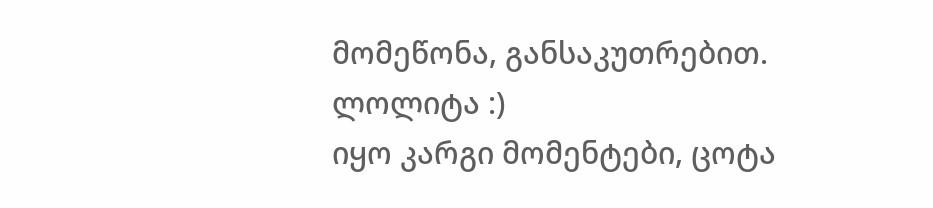მომეწონა, განსაკუთრებით.
ლოლიტა :)
იყო კარგი მომენტები, ცოტა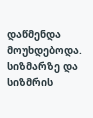დაწმენდა მოუხდებოდა.
სიზმარზე და სიზმრის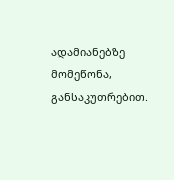ადამიანებზე მომეწონა, განსაკუთრებით.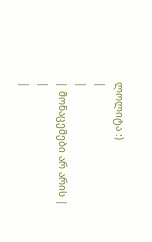ლოლიტა :)
|
|
| მონაცემები არ არის |
|
|